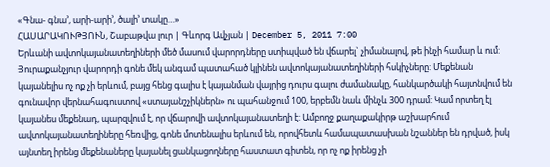«Գնա- գնա’, արի-արի’, ծալի’ տակը…»
ՀԱՍԱՐԱԿՈՒԹՅՈՒՆ, Շաբաթվա լուր | Գևորգ Ավչյան | December 5, 2011 7:00
Երևանի ավտոկայանատեղիների մեծ մասում վարորդները ստիպված են վճարել` չիմանալով, թե ինչի համար և ում:
Յուրաքանչյուր վարորդի գոնե մեկ անգամ պատահած կլինեն ավտոկայանատեղիների հսկիչները: Մեքենան կայանելիս ոչ ոք չի երևում, բայց հենց գալիս է կայանման վայրից դուրս գալու ժամանակը, հանկարծակի հայտնվում են գունավոր վերնահագուստով «ստայանշչիկներն» ու պահանջում 100, երբեմն նաև մինչև 300 դրամ: Կամ որտեղ էլ կայանես մեքենադ, պարզվում է, որ վճարովի ավտոկայանատեղի է: Ամբողջ քաղաքակիրթ աշխարհում ավտոկայանատեղիները հեռվից, գոնե մոտենալիս երևում են, որովհետև համապատասխան նշաններ են դրված, իսկ այնտեղ իրենց մեքենաները կայանել ցանկացողները հաստատ գիտեն, որ ոչ ոք իրենց չի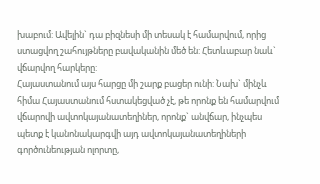խաբում: Ավելին` դա բիզնեսի մի տեսակ է համարվում, որից ստացվող շահույթները բավականին մեծ են: Հետևաբար նաև` վճարվող հարկերը:
Հայաստանում այս հարցը մի շարք բացեր ունի: Նախ` մինչև հիմա Հայաստանում հստակեցված չէ, թե որոնք են համարվում վճարովի ավտոկայանատեղիներ, որոնք` անվճար, ինչպես պետք է կանոնակարգվի այդ ավտոկայանատեղիների գործունեության ոլորտը,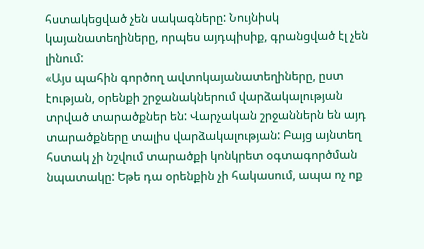հստակեցված չեն սակագները: Նույնիսկ կայանատեղիները, որպես այդպիսիք, գրանցված էլ չեն լինում:
«Այս պահին գործող ավտոկայանատեղիները, ըստ էության, օրենքի շրջանակներում վարձակալության տրված տարածքներ են: Վարչական շրջաններն են այդ տարածքները տալիս վարձակալության: Բայց այնտեղ հստակ չի նշվում տարածքի կոնկրետ օգտագործման նպատակը: Եթե դա օրենքին չի հակասում, ապա ոչ ոք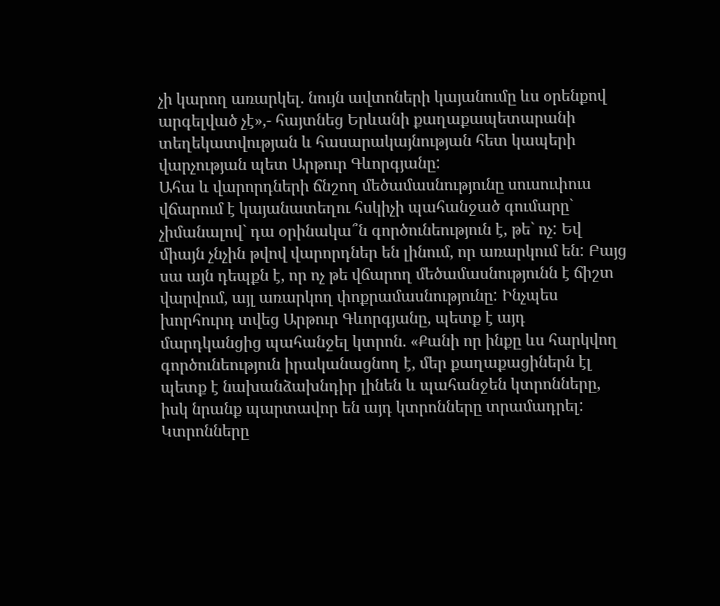չի կարող առարկել. նույն ավտոների կայանումը ևս օրենքով արգելված չէ»,- հայտնեց Երևանի քաղաքապետարանի տեղեկատվության և հասարակայնության հետ կապերի վարչության պետ Արթուր Գևորգյանը:
Ահա և վարորդների ճնշող մեծամասնությունը սուսուփուս վճարում է կայանատեղու հսկիչի պահանջած գումարը` չիմանալով` դա օրինակա՞ն գործունեություն է, թե` ոչ: Եվ միայն չնչին թվով վարորդներ են լինում, որ առարկում են: Բայց սա այն դեպքն է, որ ոչ թե վճարող մեծամասնությունն է ճիշտ վարվում, այլ առարկող փոքրամասնությունը: Ինչպես խորհուրդ տվեց Արթուր Գևորգյանը, պետք է այդ մարդկանցից պահանջել կտրոն. «Քանի որ ինքը ևս հարկվող գործունեություն իրականացնող է, մեր քաղաքացիներն էլ պետք է նախանձախնդիր լինեն և պահանջեն կտրոնները, իսկ նրանք պարտավոր են այդ կտրոնները տրամադրել: Կտրոնները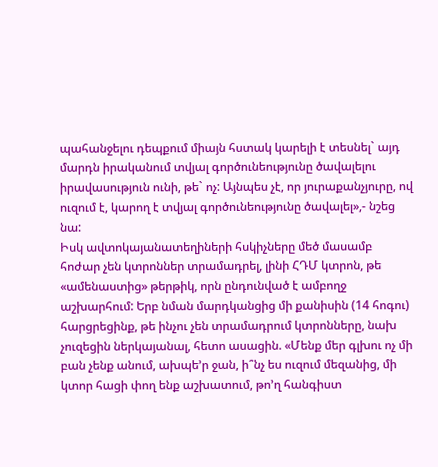պահանջելու դեպքում միայն հստակ կարելի է տեսնել` այդ մարդն իրականում տվյալ գործունեությունը ծավալելու իրավասություն ունի, թե` ոչ: Այնպես չէ, որ յուրաքանչյուրը, ով ուզում է, կարող է տվյալ գործունեությունը ծավալել»,- նշեց նա:
Իսկ ավտոկայանատեղիների հսկիչները մեծ մասամբ հոժար չեն կտրոններ տրամադրել, լինի ՀԴՄ կտրոն, թե «ամենաստից» թերթիկ, որն ընդունված է ամբողջ աշխարհում: Երբ նման մարդկանցից մի քանիսին (14 հոգու) հարցրեցինք, թե ինչու չեն տրամադրում կտրոնները, նախ չուզեցին ներկայանալ, հետո ասացին. «Մենք մեր գլխու ոչ մի բան չենք անում, ախպե’ր ջան, ի՞նչ ես ուզում մեզանից, մի կտոր հացի փող ենք աշխատում, թո’ղ հանգիստ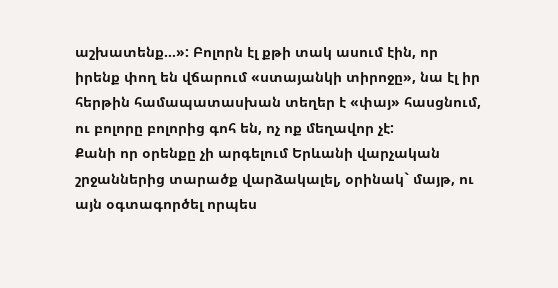աշխատենք…»: Բոլորն էլ քթի տակ ասում էին, որ իրենք փող են վճարում «ստայանկի տիրոջը», նա էլ իր հերթին համապատասխան տեղեր է «փայ» հասցնում, ու բոլորը բոլորից գոհ են, ոչ ոք մեղավոր չէ:
Քանի որ օրենքը չի արգելում Երևանի վարչական շրջաններից տարածք վարձակալել, օրինակ` մայթ, ու այն օգտագործել որպես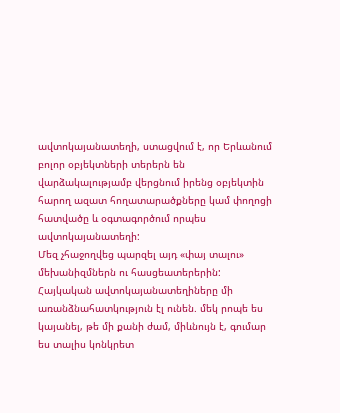ավտոկայանատեղի, ստացվում է, որ Երևանում բոլոր օբյեկտների տերերն են վարձակալությամբ վերցնում իրենց օբյեկտին հարող ազատ հողատարածքները կամ փողոցի հատվածը և օգտագործում որպես ավտոկայանատեղի:
Մեզ չհաջողվեց պարզել այդ «փայ տալու» մեխանիզմներն ու հասցեատերերին:
Հայկական ավտոկայանատեղիները մի առանձնահատկություն էլ ունեն. մեկ րոպե ես կայանել, թե մի քանի ժամ, միևնույն է, գումար ես տալիս կոնկրետ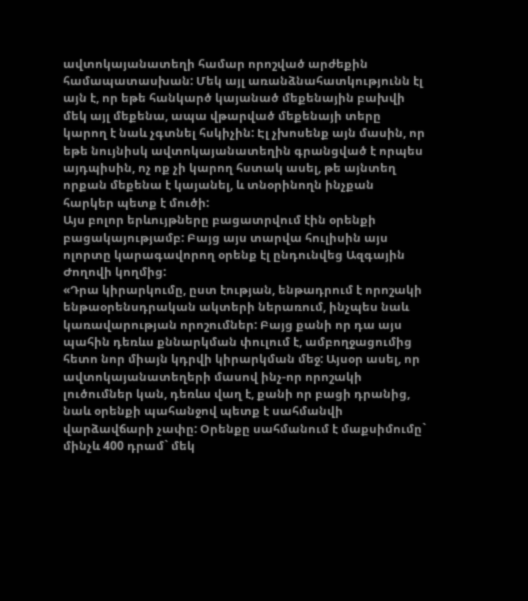ավտոկայանատեղի համար որոշված արժեքին համապատասխան: Մեկ այլ առանձնահատկությունն էլ այն է, որ եթե հանկարծ կայանած մեքենային բախվի մեկ այլ մեքենա, ապա վթարված մեքենայի տերը կարող է նաև չգտնել հսկիչին: Էլ չխոսենք այն մասին, որ եթե նույնիսկ ավտոկայանատեղին գրանցված է որպես այդպիսին, ոչ ոք չի կարող հստակ ասել, թե այնտեղ որքան մեքենա է կայանել, և տնօրինողն ինչքան հարկեր պետք է մուծի:
Այս բոլոր երևույթները բացատրվում էին օրենքի բացակայությամբ: Բայց այս տարվա հուլիսին այս ոլորտը կարագավորող օրենք էլ ընդունվեց Ազգային Ժողովի կողմից:
«Դրա կիրարկումը, ըստ էության, ենթադրում է որոշակի ենթաօրենսդրական ակտերի ներառում, ինչպես նաև կառավարության որոշումներ: Բայց քանի որ դա այս պահին դեռևս քննարկման փուլում է, ամբողջացումից հետո նոր միայն կդրվի կիրարկման մեջ: Այսօր ասել, որ ավտոկայանատեղերի մասով ինչ-որ որոշակի լուծումներ կան, դեռևս վաղ է, քանի որ բացի դրանից, նաև օրենքի պահանջով պետք է սահմանվի վարձավճարի չափը: Օրենքը սահմանում է մաքսիմումը` մինչև 400 դրամ` մեկ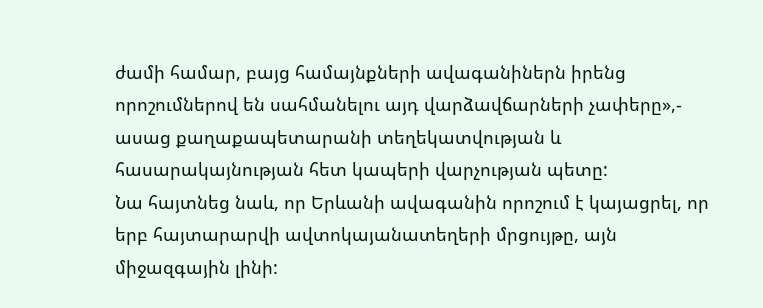ժամի համար, բայց համայնքների ավագանիներն իրենց որոշումներով են սահմանելու այդ վարձավճարների չափերը»,- ասաց քաղաքապետարանի տեղեկատվության և հասարակայնության հետ կապերի վարչության պետը:
Նա հայտնեց նաև, որ Երևանի ավագանին որոշում է կայացրել, որ երբ հայտարարվի ավտոկայանատեղերի մրցույթը, այն միջազգային լինի: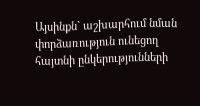Այսինքն` աշխարհում նման փորձառություն ունեցող հայտնի ընկերությունների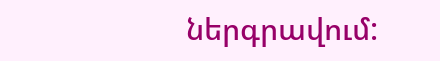ներգրավում: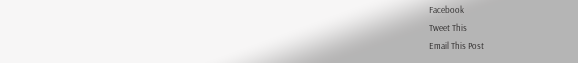Facebook
Tweet This
Email This Post